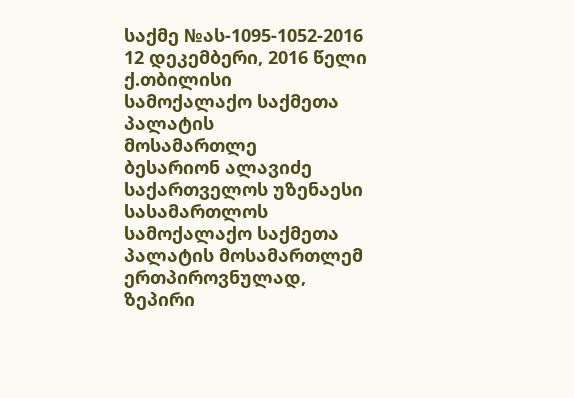საქმე №ას-1095-1052-2016 12 დეკემბერი, 2016 წელი
ქ.თბილისი
სამოქალაქო საქმეთა პალატის
მოსამართლე
ბესარიონ ალავიძე
საქართველოს უზენაესი სასამართლოს სამოქალაქო საქმეთა პალატის მოსამართლემ ერთპიროვნულად, ზეპირი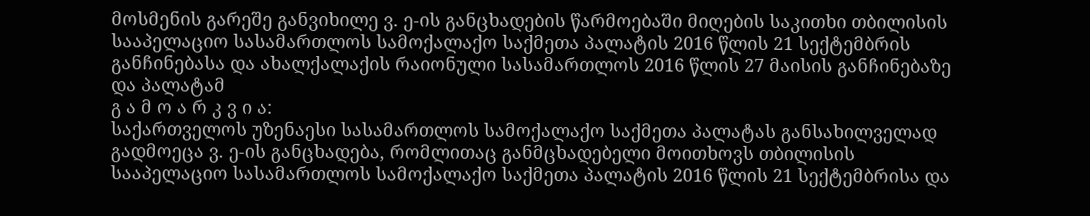მოსმენის გარეშე განვიხილე ვ. ე-ის განცხადების წარმოებაში მიღების საკითხი თბილისის სააპელაციო სასამართლოს სამოქალაქო საქმეთა პალატის 2016 წლის 21 სექტემბრის განჩინებასა და ახალქალაქის რაიონული სასამართლოს 2016 წლის 27 მაისის განჩინებაზე და პალატამ
გ ა მ ო ა რ კ ვ ი ა:
საქართველოს უზენაესი სასამართლოს სამოქალაქო საქმეთა პალატას განსახილველად გადმოეცა ვ. ე-ის განცხადება, რომლითაც განმცხადებელი მოითხოვს თბილისის სააპელაციო სასამართლოს სამოქალაქო საქმეთა პალატის 2016 წლის 21 სექტემბრისა და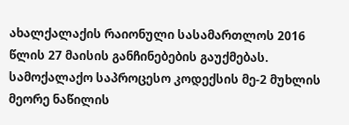ახალქალაქის რაიონული სასამართლოს 2016 წლის 27 მაისის განჩინებების გაუქმებას.
სამოქალაქო საპროცესო კოდექსის მე-2 მუხლის მეორე ნაწილის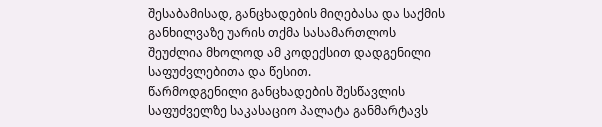შესაბამისად, განცხადების მიღებასა და საქმის განხილვაზე უარის თქმა სასამართლოს შეუძლია მხოლოდ ამ კოდექსით დადგენილი საფუძვლებითა და წესით.
წარმოდგენილი განცხადების შესწავლის საფუძველზე საკასაციო პალატა განმარტავს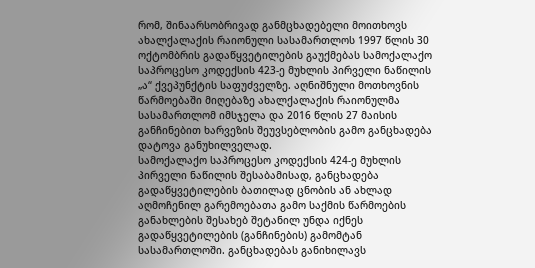რომ, შინაარსობრივად განმცხადებელი მოითხოვს ახალქალაქის რაიონული სასამართლოს 1997 წლის 30 ოქტომბრის გადაწყვეტილების გაუქმებას სამოქალაქო საპროცესო კოდექსის 423-ე მუხლის პირველი ნაწილის „ა“ ქვეპუნქტის საფუძველზე. აღნიშნული მოთხოვნის წარმოებაში მიღებაზე ახალქალაქის რაიონულმა სასამართლომ იმსჯელა და 2016 წლის 27 მაისის განჩინებით ხარვეზის შეუვსებლობის გამო განცხადება დატოვა განუხილველად.
სამოქალაქო საპროცესო კოდექსის 424-ე მუხლის პირველი ნაწილის შესაბამისად, განცხადება გადაწყვეტილების ბათილად ცნობის ან ახლად აღმოჩენილ გარემოებათა გამო საქმის წარმოების განახლების შესახებ შეტანილ უნდა იქნეს გადაწყვეტილების (განჩინების) გამომტან სასამართლოში. განცხადებას განიხილავს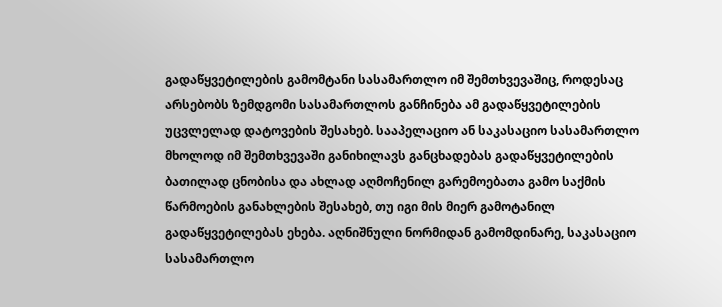გადაწყვეტილების გამომტანი სასამართლო იმ შემთხვევაშიც, როდესაც არსებობს ზემდგომი სასამართლოს განჩინება ამ გადაწყვეტილების უცვლელად დატოვების შესახებ. სააპელაციო ან საკასაციო სასამართლო მხოლოდ იმ შემთხვევაში განიხილავს განცხადებას გადაწყვეტილების ბათილად ცნობისა და ახლად აღმოჩენილ გარემოებათა გამო საქმის წარმოების განახლების შესახებ, თუ იგი მის მიერ გამოტანილ გადაწყვეტილებას ეხება. აღნიშნული ნორმიდან გამომდინარე, საკასაციო სასამართლო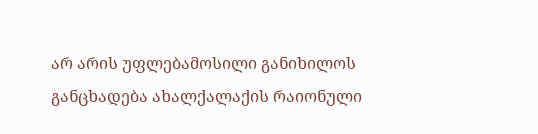არ არის უფლებამოსილი განიხილოს განცხადება ახალქალაქის რაიონული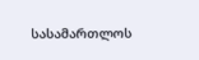სასამართლოს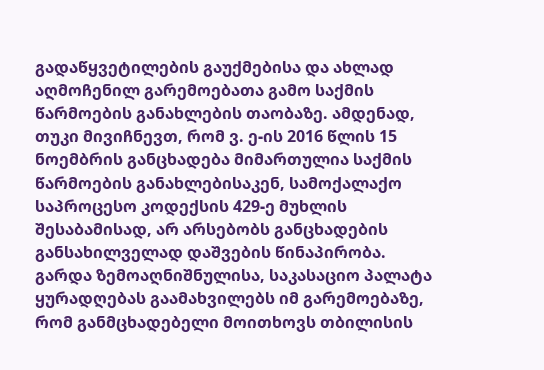გადაწყვეტილების გაუქმებისა და ახლად აღმოჩენილ გარემოებათა გამო საქმის წარმოების განახლების თაობაზე. ამდენად, თუკი მივიჩნევთ, რომ ვ. ე-ის 2016 წლის 15 ნოემბრის განცხადება მიმართულია საქმის წარმოების განახლებისაკენ, სამოქალაქო საპროცესო კოდექსის 429-ე მუხლის შესაბამისად, არ არსებობს განცხადების განსახილველად დაშვების წინაპირობა.
გარდა ზემოაღნიშნულისა, საკასაციო პალატა ყურადღებას გაამახვილებს იმ გარემოებაზე, რომ განმცხადებელი მოითხოვს თბილისის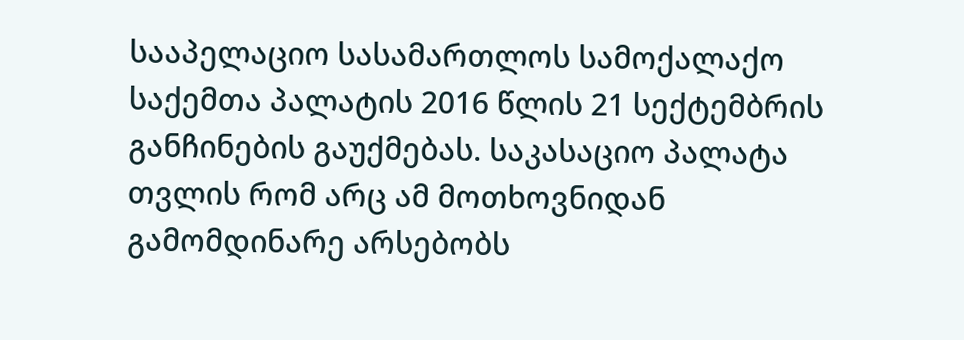სააპელაციო სასამართლოს სამოქალაქო საქემთა პალატის 2016 წლის 21 სექტემბრის განჩინების გაუქმებას. საკასაციო პალატა თვლის რომ არც ამ მოთხოვნიდან გამომდინარე არსებობს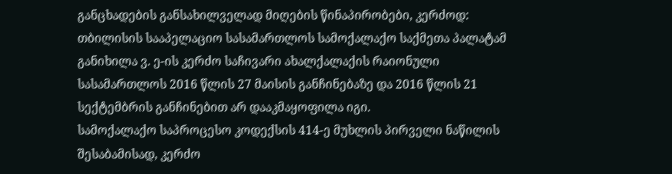განცხადების განსახილველად მიღების წინაპირობები, კერძოდ:
თბილისის სააპელაციო სასამართლოს სამოქალაქო საქმეთა პალატამ განიხილა ვ. ე-ის კერძო საჩივარი ახალქალაქის რაიონული სასამართლოს 2016 წლის 27 მაისის განჩინებაზე და 2016 წლის 21 სექტემბრის განჩინებით არ დააკმაყოფილა იგი.
სამოქალაქო საპროცესო კოდექსის 414-ე მუხლის პირველი ნაწილის შესაბამისად, კერძო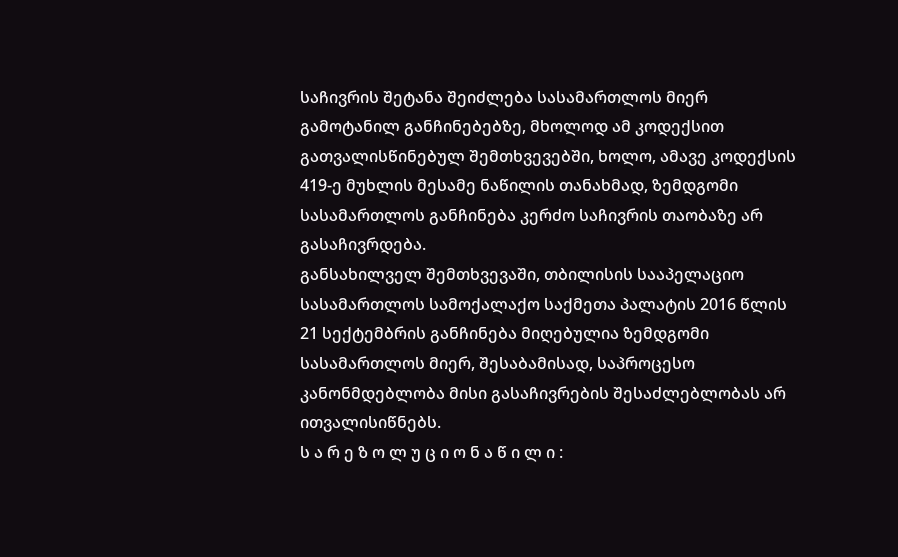საჩივრის შეტანა შეიძლება სასამართლოს მიერ გამოტანილ განჩინებებზე, მხოლოდ ამ კოდექსით გათვალისწინებულ შემთხვევებში, ხოლო, ამავე კოდექსის 419-ე მუხლის მესამე ნაწილის თანახმად, ზემდგომი სასამართლოს განჩინება კერძო საჩივრის თაობაზე არ გასაჩივრდება.
განსახილველ შემთხვევაში, თბილისის სააპელაციო სასამართლოს სამოქალაქო საქმეთა პალატის 2016 წლის 21 სექტემბრის განჩინება მიღებულია ზემდგომი სასამართლოს მიერ, შესაბამისად, საპროცესო კანონმდებლობა მისი გასაჩივრების შესაძლებლობას არ ითვალისიწნებს.
ს ა რ ე ზ ო ლ უ ც ი ო ნ ა წ ი ლ ი :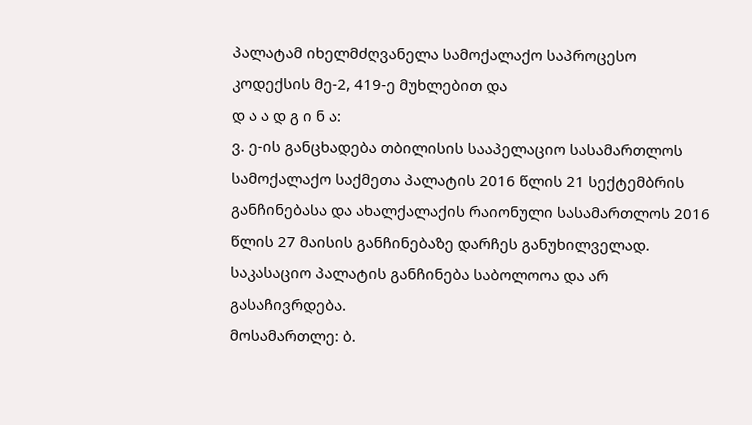პალატამ იხელმძღვანელა სამოქალაქო საპროცესო კოდექსის მე-2, 419-ე მუხლებით და
დ ა ა დ გ ი ნ ა:
ვ. ე-ის განცხადება თბილისის სააპელაციო სასამართლოს სამოქალაქო საქმეთა პალატის 2016 წლის 21 სექტემბრის განჩინებასა და ახალქალაქის რაიონული სასამართლოს 2016 წლის 27 მაისის განჩინებაზე დარჩეს განუხილველად. საკასაციო პალატის განჩინება საბოლოოა და არ გასაჩივრდება.
მოსამართლე: ბ.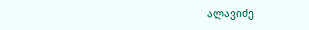ალავიძე